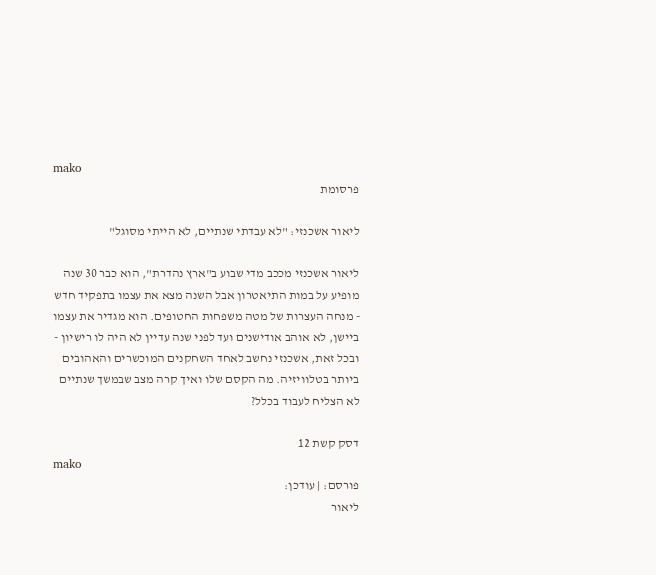mako
פרסומת

ליאור אשכנזי: "לא עבדתי שנתיים, לא הייתי מסוגל"

ליאור אשכנזי מככב מדי שבוע ב"ארץ נהדרת", הוא כבר 30 שנה מופיע על במות התיאטרון אבל השנה מצא את עצמו בתפקיד חדש - מנחה העצרות של מטה משפחות החטופים. הוא מגדיר את עצמו ביישן, לא אוהב אודישנים ועד לפני שנה עדיין לא היה לו רישיון - ובכל זאת, אשכנזי נחשב לאחד השחקנים המוכשרים והאהובים ביותר בטלוויזיה. מה הקסם שלו ואיך קרה מצב שבמשך שנתיים לא הצליח לעבוד בכלל?

דסק קשת 12
mako
פורסם: | עודכן:
ליאור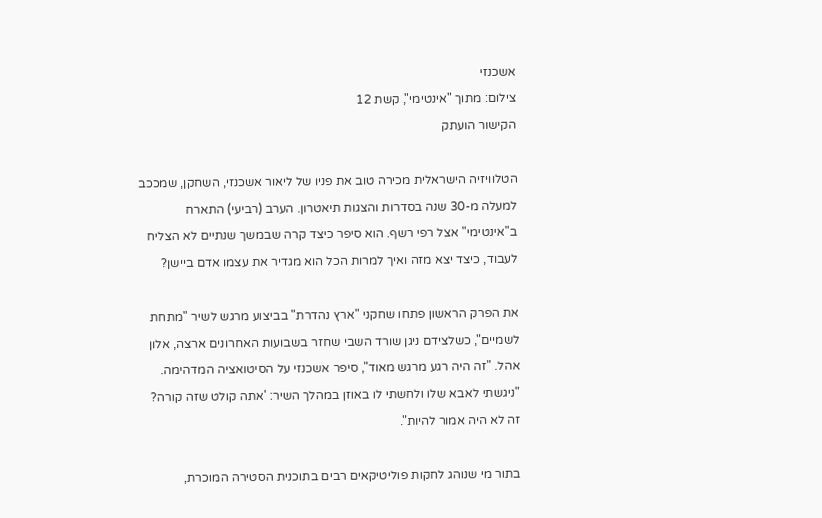אשכנזי
צילום: מתוך "אינטימי", קשת 12
הקישור הועתק

הטלוויזיה הישראלית מכירה טוב את פניו של ליאור אשכנזי, השחקן, שמככב למעלה מ-30 שנה בסדרות והצגות תיאטרון. הערב (רביעי) התארח ב"אינטימי" אצל רפי רשף. הוא סיפר כיצד קרה שבמשך שנתיים לא הצליח לעבוד, כיצד יצא מזה ואיך למרות הכל הוא מגדיר את עצמו אדם ביישן?

את הפרק הראשון פתחו שחקני "ארץ נהדרת" בביצוע מרגש לשיר "מתחת לשמיים", כשלצידם ניגן שורד השבי שחזר בשבועות האחרונים ארצה, אלון אהל. "זה היה רגע מרגש מאוד", סיפר אשכנזי על הסיטואציה המדהימה. "ניגשתי לאבא שלו ולחשתי לו באוזן במהלך השיר: 'אתה קולט שזה קורה? זה לא היה אמור להיות".

בתור מי שנוהג לחקות פוליטיקאים רבים בתוכנית הסטירה המוכרת,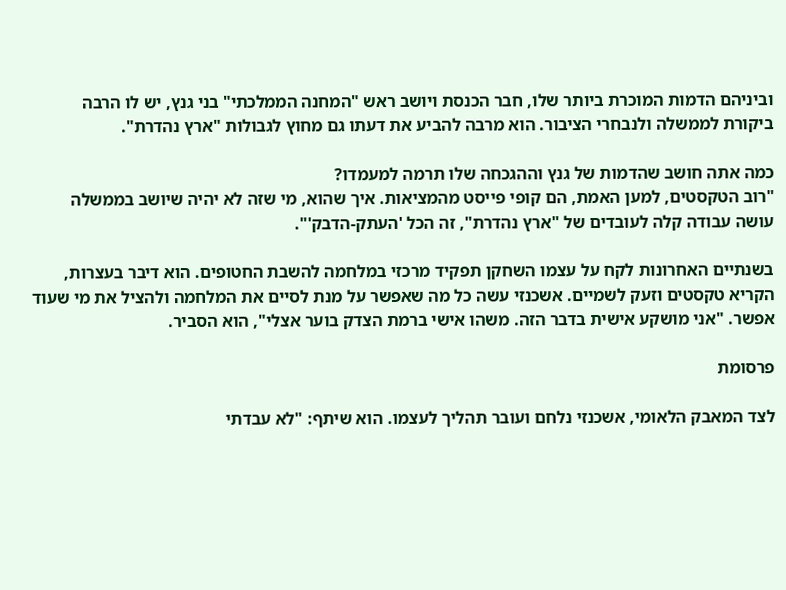וביניהם הדמות המוכרת ביותר שלו, חבר הכנסת ויושב ראש "המחנה הממלכתי" בני גנץ, יש לו הרבה ביקורת לממשלה ולנבחרי הציבור. הוא מרבה להביע את דעתו גם מחוץ לגבולות "ארץ נהדרת".

כמה אתה חושב שהדמות של גנץ וההגכחה שלו תרמה למעמדו?
"רוב הטקסטים, למען האמת, הם קופי פייסט מהמציאות. איך שהוא, מי שזה לא יהיה שיושב בממשלה עושה עבודה קלה לעובדים של "ארץ נהדרת", זה הכל 'העתק-הדבק'".

בשנתיים האחרונות לקח על עצמו השחקן תפקיד מרכזי במלחמה להשבת החטופים. הוא דיבר בעצרות, הקריא טקסטים וזעק לשמיים. אשכנזי עשה כל מה שאפשר על מנת לסיים את המלחמה ולהציל את מי שעוד אפשר. "אני מושקע אישית בדבר הזה. משהו אישי ברמת הצדק בוער אצלי", הוא הסביר.

פרסומת

לצד המאבק הלאומי, אשכנזי נלחם ועובר תהליך לעצמו. הוא שיתף: "לא עבדתי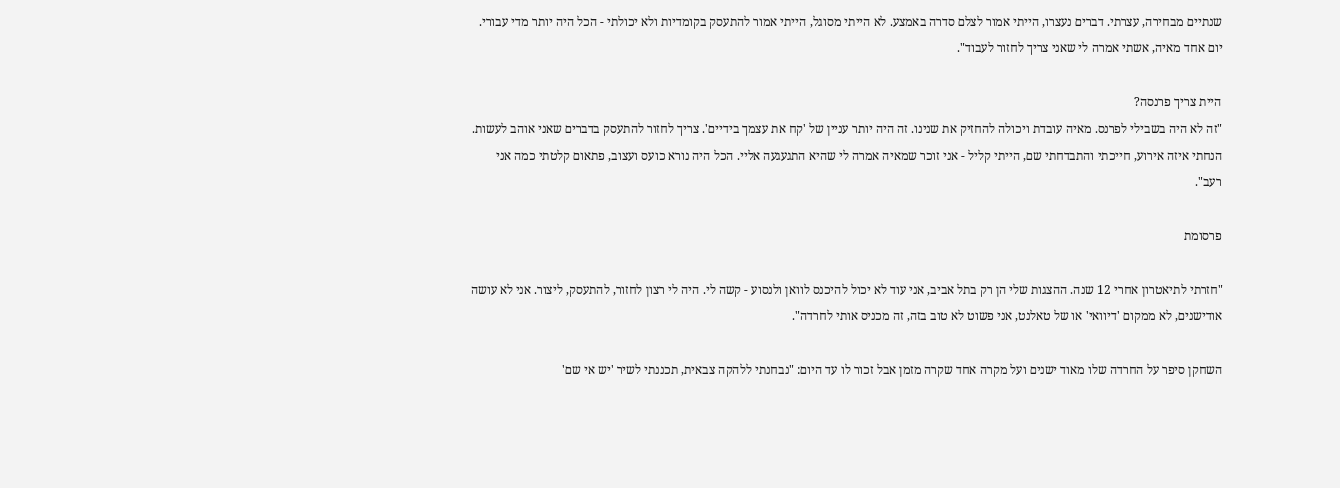שנתיים מבחירה, עצרתי. דברים נעצרו, הייתי אמור לצלם סדרה באמצע. לא הייתי מסוגל, הייתי אמור להתעסק בקומדיות ולא יכולתי - הכל היה יותר מדי עבורי. יום אחד מאיה, אשתי אמרה לי שאני צריך לחזור לעבוד".

היית צריך פרנסה?
"זה לא היה בשבילי לפרנס. מאיה עובדת ויכולה להחזיק את שנינו. זה היה יותר עניין של 'קח את עצמך בידיים'. צריך לחזור להתעסק בדברים שאני אוהב לעשות. הנחתי איזה אירוע, חייכתי והתבדחתי שם, הייתי קליל - אני זוכר שמאיה אמרה לי שהיא התגעגעה אליי. הכל היה נורא כועס ועצוב, פתאום קלטתי כמה אני רעב".

פרסומת

"חזרתי לתיאטרון אחרי 12 שנה. ההצגות שלי הן רק בתל אביב, אני עוד לא יכול להיכנס לוואן ולנסוע - קשה לי. היה לי רצון לחזור, להתעסק, ליצור. אני לא עושה אודישנים, לא ממקום 'דיוואי' או של טאלנט, אני פשוט לא טוב בזה, זה מכניס אותי לחרדה".

השחקן סיפר על החרדה שלו מאוד ישנים ועל מקרה אחד שקרה מזמן אבל זכור לו עד היום: "נבחנתי ללהקה צבאית, תכננתי לשיר 'יש אי שם'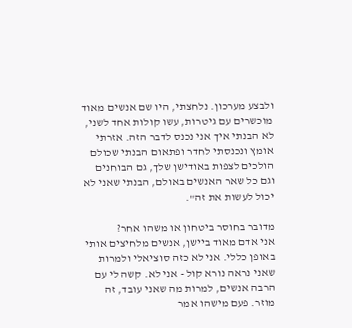ולבצע מערכון. נלחצתי, היו שם אנשים מאוד מוכשרים עם גיטרות, עשו קולות אחד לשני, לא הבנתי איך אני נכנס לדבר הזה. אזרתי אומץ ונכנסתי לחדר ופתאום הבנתי שכולם הולכים לצפות באודישן שלך, גם הבוחנים וגם כל שאר האנשים באולם, הבנתי שאני לא יכול לעשות את זה".

מדובר בחוסר ביטחון או משהו אחר?
אני אדם מאוד ביישן, אנשים מלחיצים אותי באופן כללי. אני לא כזה סוציאלי ולמרות שאני נראה נורא קול - אני לא. קשה לי עם הרבה אנשים, למרות מה שאני עובד, זה מוזר. פעם מישהו אמר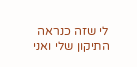לי שזה כנראה התיקון שלי ואני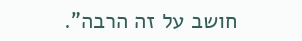חושב על זה הרבה".